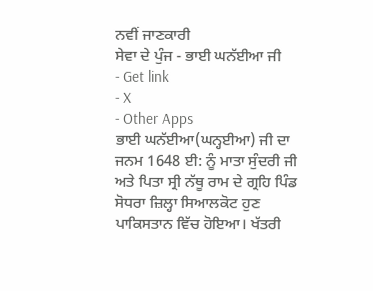ਨਵੀਂ ਜਾਣਕਾਰੀ
ਸੇਵਾ ਦੇ ਪੁੰਜ - ਭਾਈ ਘਨੱਈਆ ਜੀ
- Get link
- X
- Other Apps
ਭਾਈ ਘਨੱਈਆ(ਘਨ੍ਹਈਆ) ਜੀ ਦਾ ਜਨਮ 1648 ਈ: ਨੂੰ ਮਾਤਾ ਸੁੰਦਰੀ ਜੀ ਅਤੇ ਪਿਤਾ ਸ੍ਰੀ ਨੱਥੂ ਰਾਮ ਦੇ ਗ੍ਰਹਿ ਪਿੰਡ ਸੋਧਰਾ ਜ਼ਿਲ੍ਹਾ ਸਿਆਲਕੋਟ ਹੁਣ ਪਾਕਿਸਤਾਨ ਵਿੱਚ ਹੋਇਆ। ਖੱਤਰੀ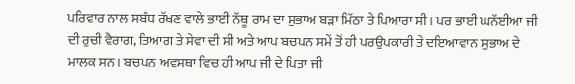ਪਰਿਵਾਰ ਨਾਲ ਸਬੰਧ ਰੱਖਣ ਵਾਲੇ ਭਾਈ ਨੱਥੂ ਰਾਮ ਦਾ ਸੁਭਾਅ ਬੜਾ ਮਿੱਠਾ ਤੇ ਪਿਆਰਾ ਸੀ। ਪਰ ਭਾਈ ਘਨੱਈਆ ਜੀ ਦੀ ਰੁਚੀ ਵੈਰਾਗ, ਤਿਆਗ ਤੇ ਸੇਵਾ ਦੀ ਸੀ ਅਤੇ ਆਪ ਬਚਪਨ ਸਮੇਂ ਤੋਂ ਹੀ ਪਰਉਪਕਾਰੀ ਤੇ ਦਇਆਵਾਨ ਸੁਭਾਅ ਦੇ ਮਾਲਕ ਸਨ। ਬਚਪਨ ਅਵਸਥਾ ਵਿਚ ਹੀ ਆਪ ਜੀ ਦੇ ਪਿਤਾ ਜੀ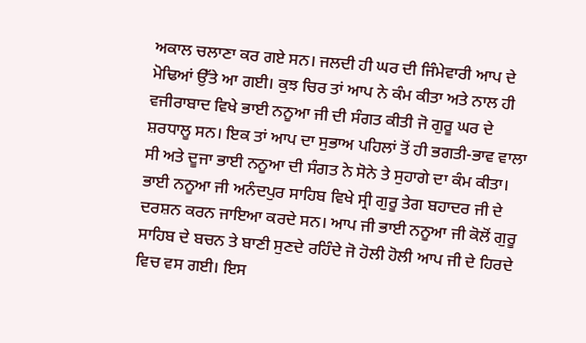ਅਕਾਲ ਚਲਾਣਾ ਕਰ ਗਏ ਸਨ। ਜਲਦੀ ਹੀ ਘਰ ਦੀ ਜਿੰਮੇਵਾਰੀ ਆਪ ਦੇ ਮੋਢਿਆਂ ਉੱਤੇ ਆ ਗਈ। ਕੁਝ ਚਿਰ ਤਾਂ ਆਪ ਨੇ ਕੰਮ ਕੀਤਾ ਅਤੇ ਨਾਲ ਹੀ ਵਜੀਰਾਬਾਦ ਵਿਖੇ ਭਾਈ ਨਨੂਆ ਜੀ ਦੀ ਸੰਗਤ ਕੀਤੀ ਜੋ ਗੁਰੂ ਘਰ ਦੇ ਸ਼ਰਧਾਲੂ ਸਨ। ਇਕ ਤਾਂ ਆਪ ਦਾ ਸੁਭਾਅ ਪਹਿਲਾਂ ਤੋਂ ਹੀ ਭਗਤੀ-ਭਾਵ ਵਾਲਾ ਸੀ ਅਤੇ ਦੂਜਾ ਭਾਈ ਨਨੂਆ ਦੀ ਸੰਗਤ ਨੇ ਸੋਨੇ ਤੇ ਸੁਹਾਗੇ ਦਾ ਕੰਮ ਕੀਤਾ। ਭਾਈ ਨਨੂਆ ਜੀ ਅਨੰਦਪੁਰ ਸਾਹਿਬ ਵਿਖੇ ਸ੍ਰੀ ਗੁਰੂ ਤੇਗ ਬਹਾਦਰ ਜੀ ਦੇ ਦਰਸ਼ਨ ਕਰਨ ਜਾਇਆ ਕਰਦੇ ਸਨ। ਆਪ ਜੀ ਭਾਈ ਨਨੂਆ ਜੀ ਕੋਲੋਂ ਗੁਰੂ ਸਾਹਿਬ ਦੇ ਬਚਨ ਤੇ ਬਾਣੀ ਸੁਣਦੇ ਰਹਿੰਦੇ ਜੋ ਹੋਲੀ ਹੋਲੀ ਆਪ ਜੀ ਦੇ ਹਿਰਦੇ ਵਿਚ ਵਸ ਗਈ। ਇਸ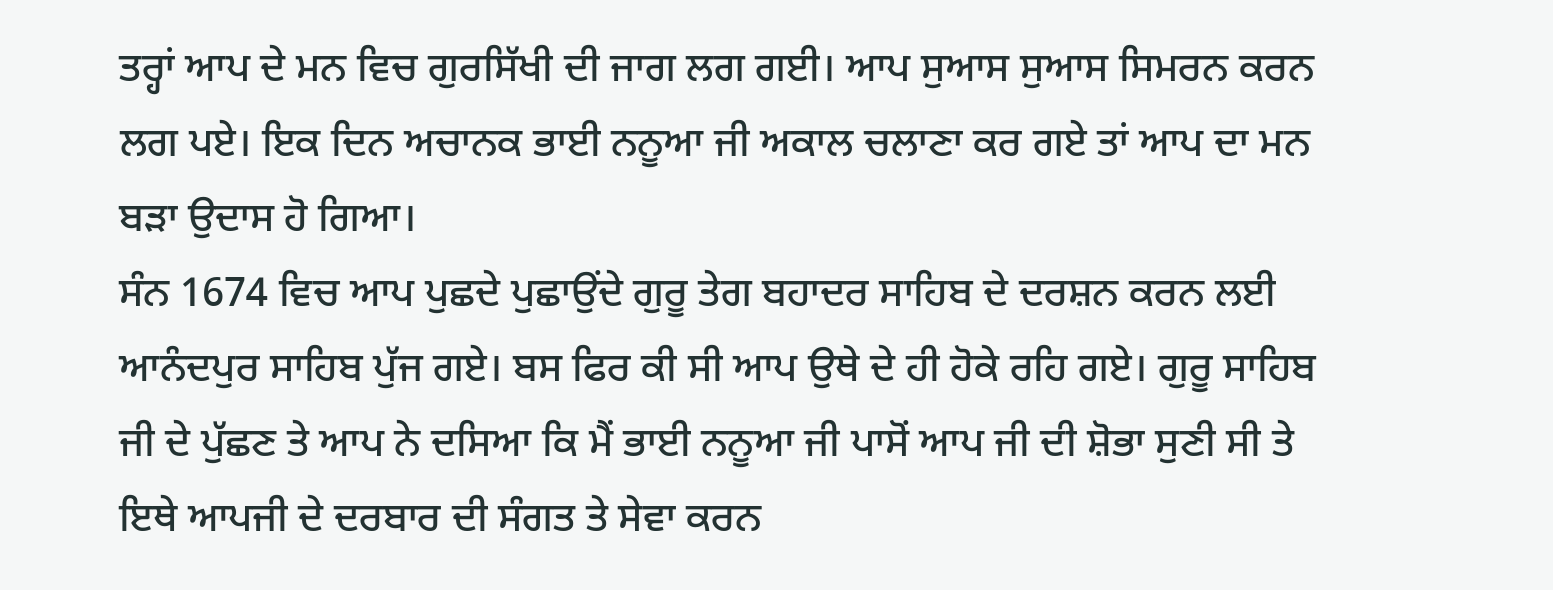ਤਰ੍ਹਾਂ ਆਪ ਦੇ ਮਨ ਵਿਚ ਗੁਰਸਿੱਖੀ ਦੀ ਜਾਗ ਲਗ ਗਈ। ਆਪ ਸੁਆਸ ਸੁਆਸ ਸਿਮਰਨ ਕਰਨ ਲਗ ਪਏ। ਇਕ ਦਿਨ ਅਚਾਨਕ ਭਾਈ ਨਨੂਆ ਜੀ ਅਕਾਲ ਚਲਾਣਾ ਕਰ ਗਏ ਤਾਂ ਆਪ ਦਾ ਮਨ ਬੜਾ ਉਦਾਸ ਹੋ ਗਿਆ।
ਸੰਨ 1674 ਵਿਚ ਆਪ ਪੁਛਦੇ ਪੁਛਾਉਂਦੇ ਗੁਰੂ ਤੇਗ ਬਹਾਦਰ ਸਾਹਿਬ ਦੇ ਦਰਸ਼ਨ ਕਰਨ ਲਈ ਆਨੰਦਪੁਰ ਸਾਹਿਬ ਪੁੱਜ ਗਏ। ਬਸ ਫਿਰ ਕੀ ਸੀ ਆਪ ਉਥੇ ਦੇ ਹੀ ਹੋਕੇ ਰਹਿ ਗਏ। ਗੁਰੂ ਸਾਹਿਬ ਜੀ ਦੇ ਪੁੱਛਣ ਤੇ ਆਪ ਨੇ ਦਸਿਆ ਕਿ ਮੈਂ ਭਾਈ ਨਨੂਆ ਜੀ ਪਾਸੋਂ ਆਪ ਜੀ ਦੀ ਸ਼ੋਭਾ ਸੁਣੀ ਸੀ ਤੇ ਇਥੇ ਆਪਜੀ ਦੇ ਦਰਬਾਰ ਦੀ ਸੰਗਤ ਤੇ ਸੇਵਾ ਕਰਨ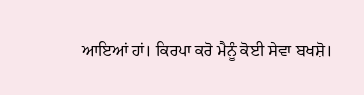ਆਇਆਂ ਹਾਂ। ਕਿਰਪਾ ਕਰੋ ਮੈਨੂੰ ਕੋਈ ਸੇਵਾ ਬਖਸ਼ੋ।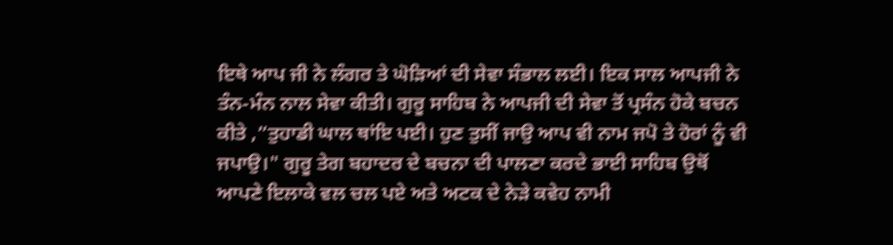ਇਥੇ ਆਪ ਜੀ ਨੇ ਲੰਗਰ ਤੇ ਘੋੜਿਆਂ ਦੀ ਸੇਵਾ ਸੰਭਾਲ ਲਈ। ਇਕ ਸਾਲ ਆਪਜੀ ਨੇ ਤੰਨ-ਮੰਨ ਨਾਲ ਸੇਵਾ ਕੀਤੀ। ਗੁਰੂ ਸਾਹਿਬ ਨੇ ਆਪਜੀ ਦੀ ਸੇਵਾ ਤੋਂ ਪ੍ਰਸੰਨ ਹੋਕੇ ਬਚਨ ਕੀਤੇ ,”ਤੁਹਾਡੀ ਘਾਲ ਥਾਂਇ ਪਈ। ਹੁਣ ਤੁਸੀਂ ਜਾਉ ਆਪ ਵੀ ਨਾਮ ਜਪੋ ਤੇ ਹੋਰਾਂ ਨੂੰ ਵੀ ਜਪਾਉ।" ਗੁਰੂ ਤੇਗ ਬਹਾਦਰ ਦੇ ਬਚਨਾ ਦੀ ਪਾਲਣਾ ਕਰਦੇ ਭਾਈ ਸਾਹਿਬ ਉਥੋਂ ਆਪਣੇ ਇਲਾਕੇ ਵਲ ਚਲ ਪਏ ਅਤੇ ਅਟਕ ਦੇ ਨੇੜੇ ਕਵੇਹ ਨਾਮੀ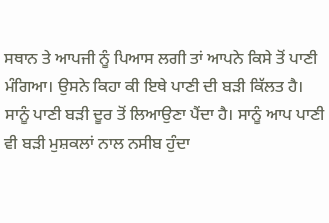ਸਥਾਨ ਤੇ ਆਪਜੀ ਨੂੰ ਪਿਆਸ ਲਗੀ ਤਾਂ ਆਪਨੇ ਕਿਸੇ ਤੋਂ ਪਾਣੀ ਮੰਗਿਆ। ਉਸਨੇ ਕਿਹਾ ਕੀ ਇਥੇ ਪਾਣੀ ਦੀ ਬੜੀ ਕਿੱਲਤ ਹੈ। ਸਾਨੂੰ ਪਾਣੀ ਬੜੀ ਦੂਰ ਤੋਂ ਲਿਆਉਣਾ ਪੈਂਦਾ ਹੈ। ਸਾਨੂੰ ਆਪ ਪਾਣੀ ਵੀ ਬੜੀ ਮੁਸ਼ਕਲਾਂ ਨਾਲ ਨਸੀਬ ਹੁੰਦਾ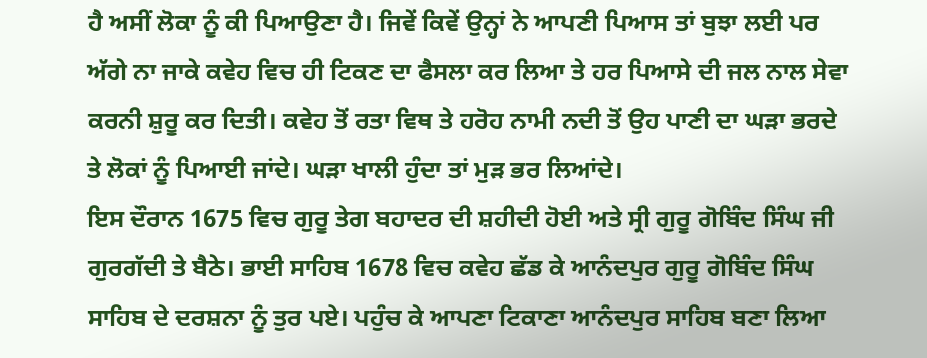ਹੈ ਅਸੀਂ ਲੋਕਾ ਨੂੰ ਕੀ ਪਿਆਉਣਾ ਹੈ। ਜਿਵੇਂ ਕਿਵੇਂ ਉਨ੍ਹਾਂ ਨੇ ਆਪਣੀ ਪਿਆਸ ਤਾਂ ਬੁਝਾ ਲਈ ਪਰ ਅੱਗੇ ਨਾ ਜਾਕੇ ਕਵੇਹ ਵਿਚ ਹੀ ਟਿਕਣ ਦਾ ਫੈਸਲਾ ਕਰ ਲਿਆ ਤੇ ਹਰ ਪਿਆਸੇ ਦੀ ਜਲ ਨਾਲ ਸੇਵਾ ਕਰਨੀ ਸ਼ੁਰੂ ਕਰ ਦਿਤੀ। ਕਵੇਹ ਤੋਂ ਰਤਾ ਵਿਥ ਤੇ ਹਰੋਹ ਨਾਮੀ ਨਦੀ ਤੋਂ ਉਹ ਪਾਣੀ ਦਾ ਘੜਾ ਭਰਦੇ ਤੇ ਲੋਕਾਂ ਨੂੰ ਪਿਆਈ ਜਾਂਦੇ। ਘੜਾ ਖਾਲੀ ਹੁੰਦਾ ਤਾਂ ਮੁੜ ਭਰ ਲਿਆਂਦੇ।
ਇਸ ਦੌਰਾਨ 1675 ਵਿਚ ਗੁਰੂ ਤੇਗ ਬਹਾਦਰ ਦੀ ਸ਼ਹੀਦੀ ਹੋਈ ਅਤੇ ਸ੍ਰੀ ਗੁਰੂ ਗੋਬਿੰਦ ਸਿੰਘ ਜੀ ਗੁਰਗੱਦੀ ਤੇ ਬੈਠੇ। ਭਾਈ ਸਾਹਿਬ 1678 ਵਿਚ ਕਵੇਹ ਛੱਡ ਕੇ ਆਨੰਦਪੁਰ ਗੁਰੂ ਗੋਬਿੰਦ ਸਿੰਘ ਸਾਹਿਬ ਦੇ ਦਰਸ਼ਨਾ ਨੂੰ ਤੁਰ ਪਏ। ਪਹੁੰਚ ਕੇ ਆਪਣਾ ਟਿਕਾਣਾ ਆਨੰਦਪੁਰ ਸਾਹਿਬ ਬਣਾ ਲਿਆ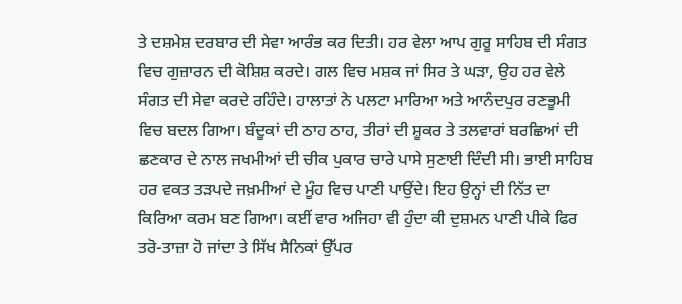ਤੇ ਦਸ਼ਮੇਸ਼ ਦਰਬਾਰ ਦੀ ਸੇਵਾ ਆਰੰਭ ਕਰ ਦਿਤੀ। ਹਰ ਵੇਲਾ ਆਪ ਗੁਰੂ ਸਾਹਿਬ ਦੀ ਸੰਗਤ ਵਿਚ ਗੁਜ਼ਾਰਨ ਦੀ ਕੋਸ਼ਿਸ਼ ਕਰਦੇ। ਗਲ ਵਿਚ ਮਸ਼ਕ ਜਾਂ ਸਿਰ ਤੇ ਘੜਾ, ਉਹ ਹਰ ਵੇਲੇ ਸੰਗਤ ਦੀ ਸੇਵਾ ਕਰਦੇ ਰਹਿੰਦੇ। ਹਾਲਾਤਾਂ ਨੇ ਪਲਟਾ ਮਾਰਿਆ ਅਤੇ ਆਨੰਦਪੁਰ ਰਣਭੂਮੀ ਵਿਚ ਬਦਲ ਗਿਆ। ਬੰਦੂਕਾਂ ਦੀ ਠਾਹ ਠਾਹ, ਤੀਰਾਂ ਦੀ ਸ਼ੂਕਰ ਤੇ ਤਲਵਾਰਾਂ ਬਰਛਿਆਂ ਦੀ ਛਣਕਾਰ ਦੇ ਨਾਲ ਜਖਮੀਆਂ ਦੀ ਚੀਕ ਪੁਕਾਰ ਚਾਰੇ ਪਾਸੇ ਸੁਣਾਈ ਦਿੰਦੀ ਸੀ। ਭਾਈ ਸਾਹਿਬ ਹਰ ਵਕਤ ਤੜਪਦੇ ਜਖ਼ਮੀਆਂ ਦੇ ਮੂੰਹ ਵਿਚ ਪਾਣੀ ਪਾਉਂਦੇ। ਇਹ ਉਨ੍ਹਾਂ ਦੀ ਨਿੱਤ ਦਾ ਕਿਰਿਆ ਕਰਮ ਬਣ ਗਿਆ। ਕਈਂ ਵਾਰ ਅਜਿਹਾ ਵੀ ਹੁੰਦਾ ਕੀ ਦੁਸ਼ਮਨ ਪਾਣੀ ਪੀਕੇ ਫਿਰ ਤਰੋ-ਤਾਜ਼ਾ ਹੋ ਜਾਂਦਾ ਤੇ ਸਿੱਖ ਸੈਨਿਕਾਂ ਉੱਪਰ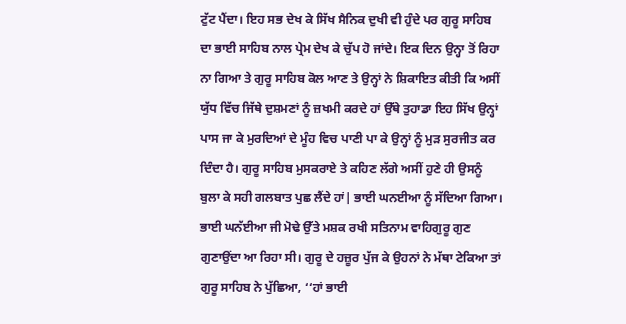ਟੁੱਟ ਪੈਂਦਾ। ਇਹ ਸਭ ਦੇਖ ਕੇ ਸਿੱਖ ਸੈਨਿਕ ਦੁਖੀ ਵੀ ਹੁੰਦੇ ਪਰ ਗੁਰੂ ਸਾਹਿਬ ਦਾ ਭਾਈ ਸਾਹਿਬ ਨਾਲ ਪ੍ਰੇਮ ਦੇਖ ਕੇ ਚੁੱਪ ਹੋ ਜਾਂਦੇ। ਇਕ ਦਿਨ ਉਨ੍ਹਾ ਤੋਂ ਰਿਹਾ ਨਾ ਗਿਆ ਤੇ ਗੁਰੂ ਸਾਹਿਬ ਕੋਲ ਆਣ ਤੇ ਉਨ੍ਹਾਂ ਨੇ ਸ਼ਿਕਾਇਤ ਕੀਤੀ ਕਿ ਅਸੀਂ ਯੁੱਧ ਵਿੱਚ ਜਿੱਥੇ ਦੁਸ਼ਮਣਾਂ ਨੂੰ ਜ਼ਖਮੀ ਕਰਦੇ ਹਾਂ ਉੱਥੇ ਤੁਹਾਡਾ ਇਹ ਸਿੱਖ ਉਨ੍ਹਾਂ ਪਾਸ ਜਾ ਕੇ ਮੁਰਦਿਆਂ ਦੇ ਮੂੰਹ ਵਿਚ ਪਾਣੀ ਪਾ ਕੇ ਉਨ੍ਹਾਂ ਨੂੰ ਮੁੜ ਸੁਰਜੀਤ ਕਰ ਦਿੰਦਾ ਹੈ। ਗੁਰੂ ਸਾਹਿਬ ਮੁਸਕਰਾਏ ਤੇ ਕਹਿਣ ਲੱਗੇ ਅਸੀਂ ਹੁਣੇ ਹੀ ਉਸਨੂੰ ਬੁਲਾ ਕੇ ਸਹੀ ਗਲਬਾਤ ਪੁਛ ਲੈਂਦੇ ਹਾਂ| ਭਾਈ ਘਨਈਆ ਨੂੰ ਸੱਦਿਆ ਗਿਆ। ਭਾਈ ਘਨੱਈਆ ਜੀ ਮੋਢੇ ਉੱਤੇ ਮਸ਼ਕ ਰਖੀ ਸਤਿਨਾਮ ਵਾਹਿਗੁਰੂ ਗੁਣ ਗੁਣਾਉਂਦਾ ਆ ਰਿਹਾ ਸੀ। ਗੁਰੂ ਦੇ ਹਜ਼ੂਰ ਪੁੱਜ ਕੇ ਉਹਨਾਂ ਨੇ ਮੱਥਾ ਟੇਕਿਆ ਤਾਂ ਗੁਰੂ ਸਾਹਿਬ ਨੇ ਪੁੱਛਿਆ, ‘‘ਹਾਂ ਭਾਈ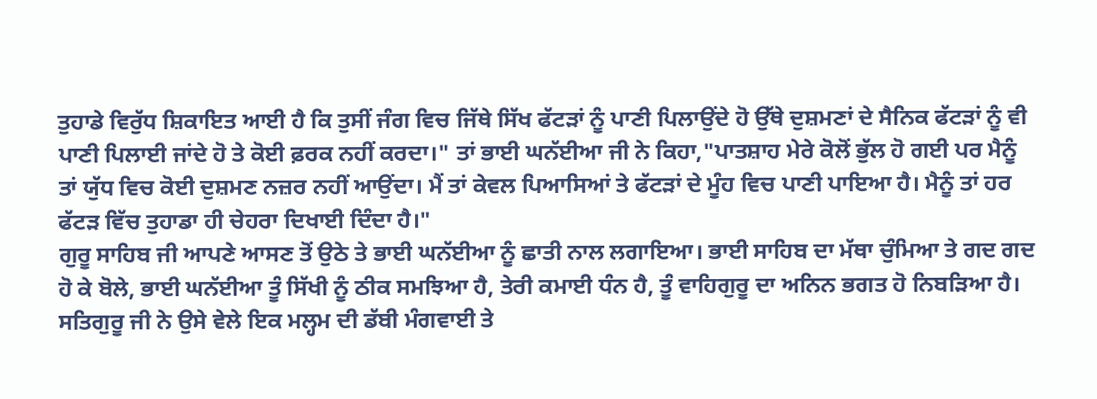ਤੁਹਾਡੇ ਵਿਰੁੱਧ ਸ਼ਿਕਾਇਤ ਆਈ ਹੈ ਕਿ ਤੁਸੀਂ ਜੰਗ ਵਿਚ ਜਿੱਥੇ ਸਿੱਖ ਫੱਟੜਾਂ ਨੂੰ ਪਾਣੀ ਪਿਲਾਉਂਦੇ ਹੋ ਉੱਥੇ ਦੁਸ਼ਮਣਾਂ ਦੇ ਸੈਨਿਕ ਫੱਟੜਾਂ ਨੂੰ ਵੀ ਪਾਣੀ ਪਿਲਾਈ ਜਾਂਦੇ ਹੋ ਤੇ ਕੋਈ ਫ਼ਰਕ ਨਹੀਂ ਕਰਦਾ।" ਤਾਂ ਭਾਈ ਘਨੱਈਆ ਜੀ ਨੇ ਕਿਹਾ,"ਪਾਤਸ਼ਾਹ ਮੇਰੇ ਕੋਲੋਂ ਭੁੱਲ ਹੋ ਗਈ ਪਰ ਮੈਨੂੰ ਤਾਂ ਯੁੱਧ ਵਿਚ ਕੋਈ ਦੁਸ਼ਮਣ ਨਜ਼ਰ ਨਹੀਂ ਆਉਂਦਾ। ਮੈਂ ਤਾਂ ਕੇਵਲ ਪਿਆਸਿਆਂ ਤੇ ਫੱਟੜਾਂ ਦੇ ਮੂੰਹ ਵਿਚ ਪਾਣੀ ਪਾਇਆ ਹੈ। ਮੈਨੂੰ ਤਾਂ ਹਰ ਫੱਟੜ ਵਿੱਚ ਤੁਹਾਡਾ ਹੀ ਚੇਹਰਾ ਦਿਖਾਈ ਦਿੰਦਾ ਹੈ।"
ਗੁਰੂ ਸਾਹਿਬ ਜੀ ਆਪਣੇ ਆਸਣ ਤੋਂ ਉਠੇ ਤੇ ਭਾਈ ਘਨੱਈਆ ਨੂੰ ਛਾਤੀ ਨਾਲ ਲਗਾਇਆ। ਭਾਈ ਸਾਹਿਬ ਦਾ ਮੱਥਾ ਚੁੰਮਿਆ ਤੇ ਗਦ ਗਦ ਹੋ ਕੇ ਬੋਲੇ, ਭਾਈ ਘਨੱਈਆ ਤੂੰ ਸਿੱਖੀ ਨੂੰ ਠੀਕ ਸਮਝਿਆ ਹੈ, ਤੇਰੀ ਕਮਾਈ ਧੰਨ ਹੈ, ਤੂੰ ਵਾਹਿਗੁਰੂ ਦਾ ਅਨਿਨ ਭਗਤ ਹੋ ਨਿਬੜਿਆ ਹੈ। ਸਤਿਗੁਰੂ ਜੀ ਨੇ ਉਸੇ ਵੇਲੇ ਇਕ ਮਲ੍ਹਮ ਦੀ ਡੱਬੀ ਮੰਗਵਾਈ ਤੇ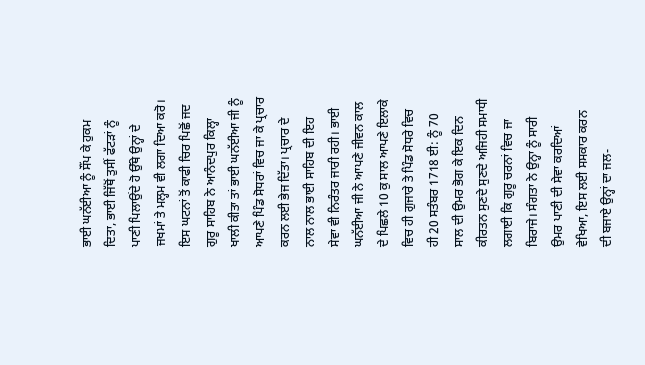ਭਾਈ ਘਨੱਈਆ ਨੂੰ ਸੌਂਪ ਕੇ ਹੁਕਮ ਦਿਤਾ, ਭਾਈ ਜਿੱਥੋਂ ਤੁਸੀਂ ਫੱਟੜਾਂ ਨੂੰ ਪਾਣੀ ਪਿਲਾਉਂਦੇ ਹੋ ਉੱਥੇ ਉਨ੍ਹਾਂ ਦੇ ਜਖਮਾਂ ਤੇ ਮਲ੍ਹਮ ਵੀ ਲਗਾ ਦਿਆ ਕਰੋ। ਇਸ ਘਟਨਾਂ ਤੋਂ ਕਾਫੀ ਚਿਰ ਪਿਛੋਂ ਜਦ ਗੁਰੂ ਸਾਹਿਬ ਨੇ ਆਨੰਦਪੁਰ ਕਿਲ੍ਹਾ ਖਾਲੀ ਕੀਤਾ ਤਾਂ ਭਾਈ ਘਨੱਈਆ ਜੀ ਨੂੰ ਆਪਣੇ ਪਿੰਡ ਸੋਧਰਾਂ ਵਿਚ ਜਾ ਕੇ ਪ੍ਰਚਾਰ ਕਰਨ ਲਈ ਭੇਜ ਦਿੱਤਾ। ਪ੍ਰਚਾਰ ਦੇ ਨਾਲ ਨਾਲ ਭਾਈ ਸਾਹਿਬ ਦੀ ਇਹ ਸੇਵਾ ਵੀ ਨਿਰੰਤਰ ਜਾਰੀ ਰਹੀ। ਭਾਈ ਘਨੱਈਆ ਜੀ ਨੇ ਆਪਣੇ ਜੀਵਨ ਕਾਲ ਦੇ ਪਿਛਲੇ 10 ਕੁ ਸਾਲ ਆਪਣੇ ਇਲਾਕੇ ਵਿਚ ਹੀ ਗੁਜਾਰੇ ਤੇ ਪਿੰਡ ਸੋਧਰੇ ਵਿਚ ਹੀ 20 ਸਤੰਬਰ 1718 ਈ: ਨੂੰ 70 ਸਾਲ ਦੀ ਉਮਰ ਭੋਗ ਕੇ ਇਕ ਦਿਨ ਕੀਰਤਨ ਸੁਣਦੇ ਸੁਣਦੇ ਅਜਿਹੀ ਸਮਾਧੀ ਲਗਾਈ ਕਿ ਗੁਰੂ ਚਰਨਾਂ ਵਿਚ ਜਾ ਬਿਰਾਜੇ। ਸੰਗਤਾ ਨੇ ਉਨ੍ਹਾ ਨੂੰ ਸਾਰੀ ਉਮਰ ਪਾਣੀ ਦੀ ਸੇਵਾ ਕਰਦਿਆਂ ਵੇਖਿਆ, ਇਸ ਲਈ ਸਸਕਾਰ ਕਰਨ ਦੀ ਬਜਾਏ ਉਨ੍ਹਾਂ ਦਾ ਜਲ-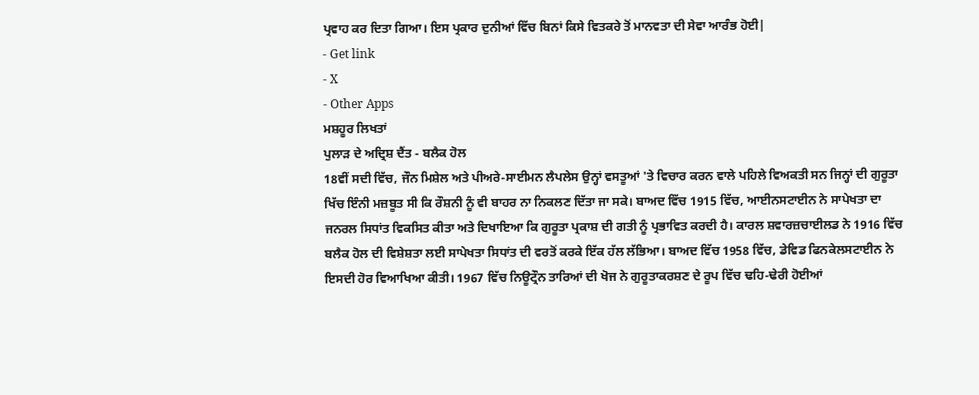ਪ੍ਰਵਾਹ ਕਰ ਦਿਤਾ ਗਿਆ। ਇਸ ਪ੍ਰਕਾਰ ਦੁਨੀਆਂ ਵਿੱਚ ਬਿਨਾਂ ਕਿਸੇ ਵਿਤਕਰੇ ਤੋਂ ਮਾਨਵਤਾ ਦੀ ਸੇਵਾ ਆਰੰਭ ਹੋਈ|
- Get link
- X
- Other Apps
ਮਸ਼ਹੂਰ ਲਿਖਤਾਂ
ਪੁਲਾੜ ਦੇ ਅਦ੍ਰਿਸ਼ ਦੈਂਤ - ਬਲੈਕ ਹੋਲ
18ਵੀਂ ਸਦੀ ਵਿੱਚ, ਜੌਨ ਮਿਸ਼ੇਲ ਅਤੇ ਪੀਅਰੇ-ਸਾਈਮਨ ਲੈਪਲੇਸ ਉਨ੍ਹਾਂ ਵਸਤੂਆਂ 'ਤੇ ਵਿਚਾਰ ਕਰਨ ਵਾਲੇ ਪਹਿਲੇ ਵਿਅਕਤੀ ਸਨ ਜਿਨ੍ਹਾਂ ਦੀ ਗੁਰੂਤਾ ਖਿੱਚ ਇੰਨੀ ਮਜ਼ਬੂਤ ਸੀ ਕਿ ਰੌਸ਼ਨੀ ਨੂੰ ਵੀ ਬਾਹਰ ਨਾ ਨਿਕਲਣ ਦਿੱਤਾ ਜਾ ਸਕੇ। ਬਾਅਦ ਵਿੱਚ 1915 ਵਿੱਚ, ਆਈਨਸਟਾਈਨ ਨੇ ਸਾਪੇਖਤਾ ਦਾ ਜਨਰਲ ਸਿਧਾਂਤ ਵਿਕਸਿਤ ਕੀਤਾ ਅਤੇ ਦਿਖਾਇਆ ਕਿ ਗੁਰੂਤਾ ਪ੍ਰਕਾਸ਼ ਦੀ ਗਤੀ ਨੂੰ ਪ੍ਰਭਾਵਿਤ ਕਰਦੀ ਹੈ। ਕਾਰਲ ਸ਼ਵਾਰਜ਼ਚਾਈਲਡ ਨੇ 1916 ਵਿੱਚ ਬਲੈਕ ਹੋਲ ਦੀ ਵਿਸ਼ੇਸ਼ਤਾ ਲਈ ਸਾਪੇਖਤਾ ਸਿਧਾਂਤ ਦੀ ਵਰਤੋਂ ਕਰਕੇ ਇੱਕ ਹੱਲ ਲੱਭਿਆ। ਬਾਅਦ ਵਿੱਚ 1958 ਵਿੱਚ, ਡੇਵਿਡ ਫਿਨਕੇਲਸਟਾਈਨ ਨੇ ਇਸਦੀ ਹੋਰ ਵਿਆਖਿਆ ਕੀਤੀ। 1967 ਵਿੱਚ ਨਿਊਟ੍ਰੌਨ ਤਾਰਿਆਂ ਦੀ ਖੋਜ ਨੇ ਗੁਰੂਤਾਕਰਸ਼ਣ ਦੇ ਰੂਪ ਵਿੱਚ ਢਹਿ-ਢੇਰੀ ਹੋਈਆਂ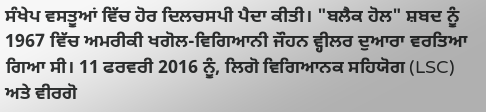ਸੰਖੇਪ ਵਸਤੂਆਂ ਵਿੱਚ ਹੋਰ ਦਿਲਚਸਪੀ ਪੈਦਾ ਕੀਤੀ। "ਬਲੈਕ ਹੋਲ" ਸ਼ਬਦ ਨੂੰ 1967 ਵਿੱਚ ਅਮਰੀਕੀ ਖਗੋਲ-ਵਿਗਿਆਨੀ ਜੌਹਨ ਵ੍ਹੀਲਰ ਦੁਆਰਾ ਵਰਤਿਆ ਗਿਆ ਸੀ। 11 ਫਰਵਰੀ 2016 ਨੂੰ, ਲਿਗੋ ਵਿਗਿਆਨਕ ਸਹਿਯੋਗ (LSC) ਅਤੇ ਵੀਰਗੋ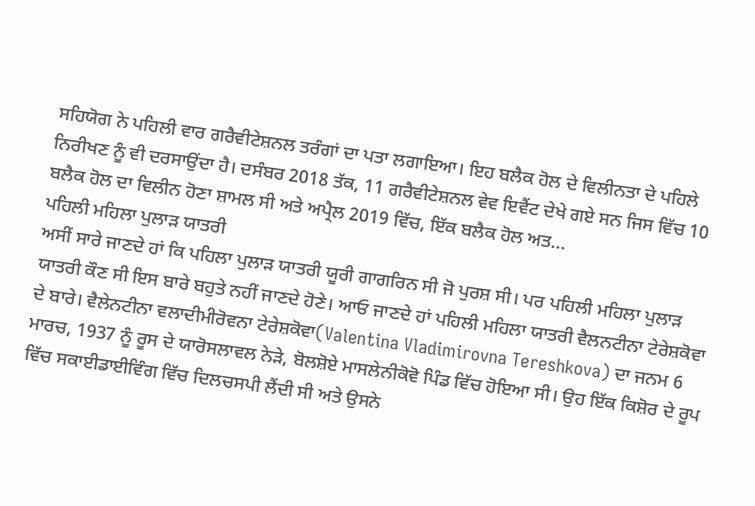ਸਹਿਯੋਗ ਨੇ ਪਹਿਲੀ ਵਾਰ ਗਰੈਵੀਟੇਸ਼ਨਲ ਤਰੰਗਾਂ ਦਾ ਪਤਾ ਲਗਾਇਆ। ਇਹ ਬਲੈਕ ਹੋਲ ਦੇ ਵਿਲੀਨਤਾ ਦੇ ਪਹਿਲੇ ਨਿਰੀਖਣ ਨੂੰ ਵੀ ਦਰਸਾਉਂਦਾ ਹੈ। ਦਸੰਬਰ 2018 ਤੱਕ, 11 ਗਰੈਵੀਟੇਸ਼ਨਲ ਵੇਵ ਇਵੈਂਟ ਦੇਖੇ ਗਏ ਸਨ ਜਿਸ ਵਿੱਚ 10 ਬਲੈਕ ਹੋਲ ਦਾ ਵਿਲੀਨ ਹੋਣਾ ਸ਼ਾਮਲ ਸੀ ਅਤੇ ਅਪ੍ਰੈਲ 2019 ਵਿੱਚ, ਇੱਕ ਬਲੈਕ ਹੋਲ ਅਤ...
ਪਹਿਲੀ ਮਹਿਲਾ ਪੁਲਾੜ ਯਾਤਰੀ
ਅਸੀਂ ਸਾਰੇ ਜਾਣਦੇ ਹਾਂ ਕਿ ਪਹਿਲਾ ਪੁਲਾੜ ਯਾਤਰੀ ਯੂਰੀ ਗਾਗਰਿਨ ਸੀ ਜੋ ਪੁਰਸ਼ ਸੀ। ਪਰ ਪਹਿਲੀ ਮਹਿਲਾ ਪੁਲਾੜ ਯਾਤਰੀ ਕੌਣ ਸੀ ਇਸ ਬਾਰੇ ਬਹੁਤੇ ਨਹੀਂ ਜਾਣਦੇ ਹੋਣੇ। ਆਓ ਜਾਣਦੇ ਹਾਂ ਪਹਿਲੀ ਮਹਿਲਾ ਯਾਤਰੀ ਵੈਲਨਟੀਨਾ ਟੇਰੇਸ਼ਕੋਵਾ ਦੇ ਬਾਰੇ। ਵੈਲੇਨਟੀਨਾ ਵਲਾਦੀਮੀਰੋਵਨਾ ਟੇਰੇਸ਼ਕੋਵਾ(Valentina Vladimirovna Tereshkova) ਦਾ ਜਨਮ 6 ਮਾਰਚ, 1937 ਨੂੰ ਰੂਸ ਦੇ ਯਾਰੋਸਲਾਵਲ ਨੇੜੇ, ਬੋਲਸ਼ੋਏ ਮਾਸਲੇਨੀਕੋਵੋ ਪਿੰਡ ਵਿੱਚ ਹੋਇਆ ਸੀ। ਉਹ ਇੱਕ ਕਿਸ਼ੋਰ ਦੇ ਰੂਪ ਵਿੱਚ ਸਕਾਈਡਾਈਵਿੰਗ ਵਿੱਚ ਦਿਲਚਸਪੀ ਲੈਂਦੀ ਸੀ ਅਤੇ ਉਸਨੇ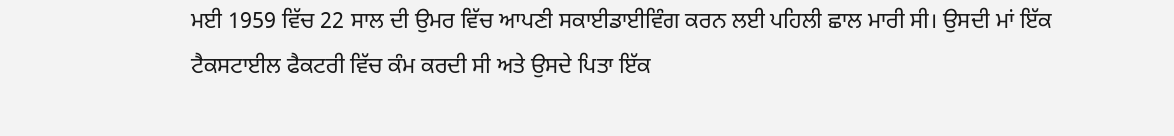ਮਈ 1959 ਵਿੱਚ 22 ਸਾਲ ਦੀ ਉਮਰ ਵਿੱਚ ਆਪਣੀ ਸਕਾਈਡਾਈਵਿੰਗ ਕਰਨ ਲਈ ਪਹਿਲੀ ਛਾਲ ਮਾਰੀ ਸੀ। ਉਸਦੀ ਮਾਂ ਇੱਕ ਟੈਕਸਟਾਈਲ ਫੈਕਟਰੀ ਵਿੱਚ ਕੰਮ ਕਰਦੀ ਸੀ ਅਤੇ ਉਸਦੇ ਪਿਤਾ ਇੱਕ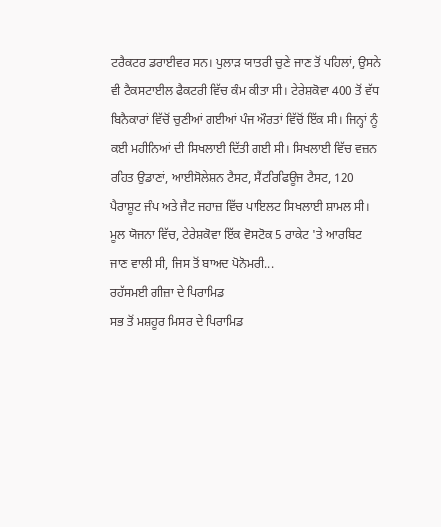ਟਰੈਕਟਰ ਡਰਾਈਵਰ ਸਨ। ਪੁਲਾੜ ਯਾਤਰੀ ਚੁਣੇ ਜਾਣ ਤੋਂ ਪਹਿਲਾਂ, ਉਸਨੇ ਵੀ ਟੈਕਸਟਾਈਲ ਫੈਕਟਰੀ ਵਿੱਚ ਕੰਮ ਕੀਤਾ ਸੀ। ਟੇਰੇਸ਼ਕੋਵਾ 400 ਤੋਂ ਵੱਧ ਬਿਨੈਕਾਰਾਂ ਵਿੱਚੋਂ ਚੁਣੀਆਂ ਗਈਆਂ ਪੰਜ ਔਰਤਾਂ ਵਿੱਚੋਂ ਇੱਕ ਸੀ। ਜਿਨ੍ਹਾਂ ਨੂੰ ਕਈ ਮਹੀਨਿਆਂ ਦੀ ਸਿਖਲਾਈ ਦਿੱਤੀ ਗਈ ਸੀ। ਸਿਖਲਾਈ ਵਿੱਚ ਵਜ਼ਨ ਰਹਿਤ ਉਡਾਣਾਂ, ਆਈਸੋਲੇਸ਼ਨ ਟੈਸਟ, ਸੈਂਟਰਿਫਿਊਜ ਟੈਸਟ, 120 ਪੈਰਾਸ਼ੂਟ ਜੰਪ ਅਤੇ ਜੈਟ ਜਹਾਜ਼ ਵਿੱਚ ਪਾਇਲਟ ਸਿਖਲਾਈ ਸ਼ਾਮਲ ਸੀ। ਮੂਲ ਯੋਜਨਾ ਵਿੱਚ, ਟੇਰੇਸ਼ਕੋਵਾ ਇੱਕ ਵੋਸਟੋਕ 5 ਰਾਕੇਟ 'ਤੇ ਆਰਬਿਟ ਜਾਣ ਵਾਲੀ ਸੀ, ਜਿਸ ਤੋਂ ਬਾਅਦ ਪੋਨੋਮਰੀ...
ਰਹੱਸਮਈ ਗੀਜ਼ਾ ਦੇ ਪਿਰਾਮਿਡ
ਸਭ ਤੋਂ ਮਸ਼ਹੂਰ ਮਿਸਰ ਦੇ ਪਿਰਾਮਿਡ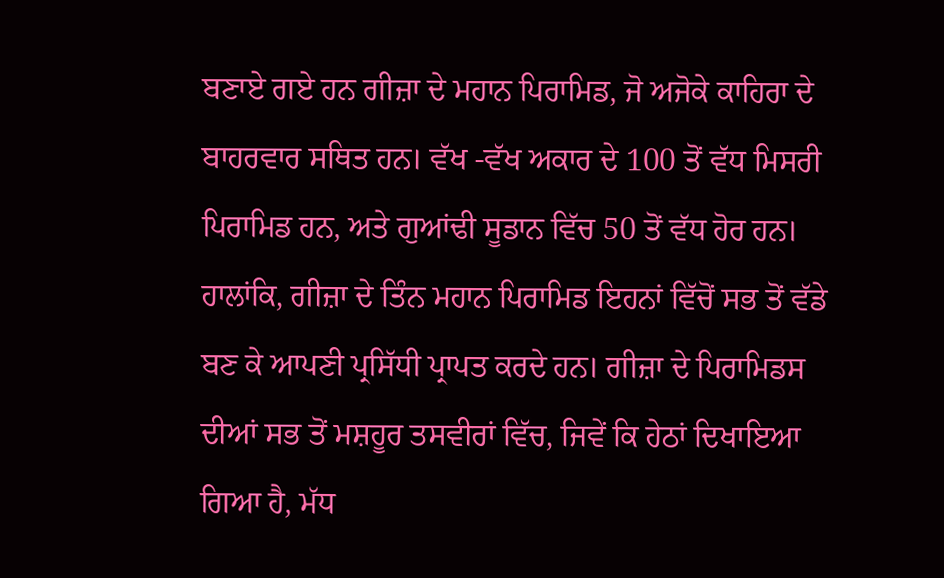ਬਣਾਏ ਗਏ ਹਨ ਗੀਜ਼ਾ ਦੇ ਮਹਾਨ ਪਿਰਾਮਿਡ, ਜੋ ਅਜੋਕੇ ਕਾਹਿਰਾ ਦੇ ਬਾਹਰਵਾਰ ਸਥਿਤ ਹਨ। ਵੱਖ -ਵੱਖ ਅਕਾਰ ਦੇ 100 ਤੋਂ ਵੱਧ ਮਿਸਰੀ ਪਿਰਾਮਿਡ ਹਨ, ਅਤੇ ਗੁਆਂਢੀ ਸੂਡਾਨ ਵਿੱਚ 50 ਤੋਂ ਵੱਧ ਹੋਰ ਹਨ। ਹਾਲਾਂਕਿ, ਗੀਜ਼ਾ ਦੇ ਤਿੰਨ ਮਹਾਨ ਪਿਰਾਮਿਡ ਇਹਨਾਂ ਵਿੱਚੋਂ ਸਭ ਤੋਂ ਵੱਡੇ ਬਣ ਕੇ ਆਪਣੀ ਪ੍ਰਸਿੱਧੀ ਪ੍ਰਾਪਤ ਕਰਦੇ ਹਨ। ਗੀਜ਼ਾ ਦੇ ਪਿਰਾਮਿਡਸ ਦੀਆਂ ਸਭ ਤੋਂ ਮਸ਼ਹੂਰ ਤਸਵੀਰਾਂ ਵਿੱਚ, ਜਿਵੇਂ ਕਿ ਹੇਠਾਂ ਦਿਖਾਇਆ ਗਿਆ ਹੈ, ਮੱਧ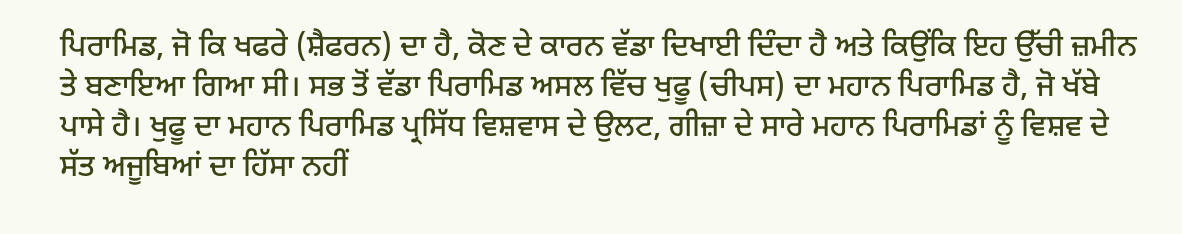ਪਿਰਾਮਿਡ, ਜੋ ਕਿ ਖਫਰੇ (ਸ਼ੈਫਰਨ) ਦਾ ਹੈ, ਕੋਣ ਦੇ ਕਾਰਨ ਵੱਡਾ ਦਿਖਾਈ ਦਿੰਦਾ ਹੈ ਅਤੇ ਕਿਉਂਕਿ ਇਹ ਉੱਚੀ ਜ਼ਮੀਨ ਤੇ ਬਣਾਇਆ ਗਿਆ ਸੀ। ਸਭ ਤੋਂ ਵੱਡਾ ਪਿਰਾਮਿਡ ਅਸਲ ਵਿੱਚ ਖੁਫੂ (ਚੀਪਸ) ਦਾ ਮਹਾਨ ਪਿਰਾਮਿਡ ਹੈ, ਜੋ ਖੱਬੇ ਪਾਸੇ ਹੈ। ਖੁਫੂ ਦਾ ਮਹਾਨ ਪਿਰਾਮਿਡ ਪ੍ਰਸਿੱਧ ਵਿਸ਼ਵਾਸ ਦੇ ਉਲਟ, ਗੀਜ਼ਾ ਦੇ ਸਾਰੇ ਮਹਾਨ ਪਿਰਾਮਿਡਾਂ ਨੂੰ ਵਿਸ਼ਵ ਦੇ ਸੱਤ ਅਜੂਬਿਆਂ ਦਾ ਹਿੱਸਾ ਨਹੀਂ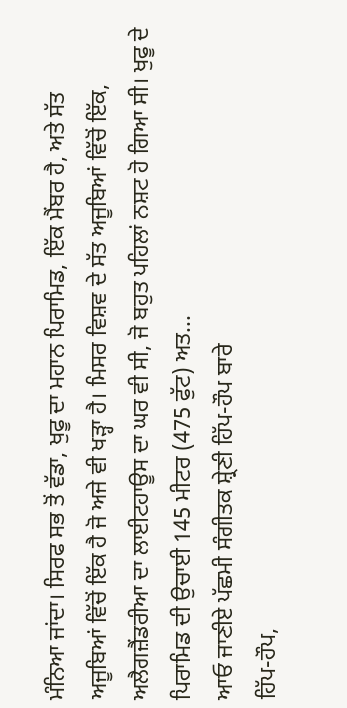ਮੰਨਿਆ ਜਾਂਦਾ। ਸਿਰਫ ਸਭ ਤੋਂ ਵੱਡਾ, ਖੁਫੂ ਦਾ ਮਹਾਨ ਪਿਰਾਮਿਡ, ਇੱਕ ਮੈਂਬਰ ਹੈ, ਅਤੇ ਸੱਤ ਅਜੂਬਿਆਂ ਵਿੱਚੋਂ ਇੱਕ ਹੈ ਜੋ ਅਜੇ ਵੀ ਖੜ੍ਹਾ ਹੈ। ਮਿਸਰ ਵਿਸ਼ਵ ਦੇ ਸੱਤ ਅਜੂਬਿਆਂ ਵਿੱਚੋਂ ਇੱਕ, ਅਲੈਗਜ਼ੈਂਡਰੀਆ ਦਾ ਲਾਈਟਹਾਊਸ ਦਾ ਘਰ ਵੀ ਸੀ, ਜੋ ਬਹੁਤ ਪਹਿਲਾਂ ਨਸ਼ਟ ਹੋ ਗਿਆ ਸੀ। ਖੁਫੂ ਦੇ ਪਿਰਾਮਿਡ ਦੀ ਉਚਾਈ 145 ਮੀਟਰ (475 ਫੁੱਟ) ਅਤ...
ਆਓ ਜਾਣੀਏ ਪੱਛਮੀ ਸੰਗੀਤਕ ਸ਼੍ਰੇਣੀ ਹਿੱਪ-ਹੌਪ ਬਾਰੇ
ਹਿੱਪ-ਹੌਪ,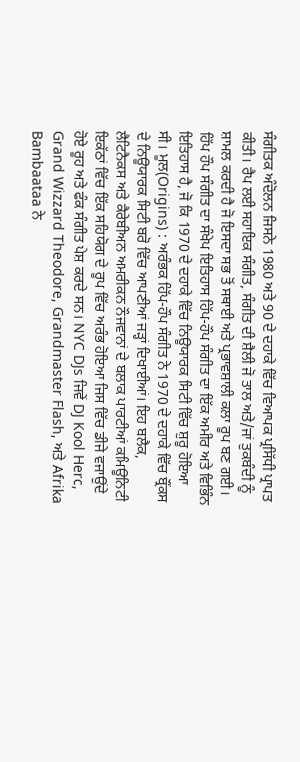ਸੰਗੀਤਕ ਅੰਦੋਲਨ ਜਿਸਨੇ 1980 ਅਤੇ 90 ਦੇ ਦਹਾਕੇ ਵਿੱਚ ਵਿਆਪਕ ਪ੍ਰਸਿੱਧੀ ਪ੍ਰਾਪਤ ਕੀਤੀ। ਰੈਪ ਲਈ ਸਹਾਇਕ ਸੰਗੀਤ, ਸੰਗੀਤ ਦੀ ਸ਼ੈਲੀ ਜੋ ਤਾਲ ਅਤੇ/ਜਾਂ ਤੁਕਬੰਦੀ ਨੂੰ ਸ਼ਾਮਲ ਕਰਦੀ ਹੈ ਜੋ ਇਸਦਾ ਸਭ ਤੋਂ ਸਥਾਈ ਅਤੇ ਪ੍ਰਭਾਵਸ਼ਾਲੀ ਕਲਾ ਰੂਪ ਬਣ ਗਈ। ਹਿੱਪ ਹੌਪ ਸੰਗੀਤ ਦਾ ਸੰਖੇਪ ਇਤਿਹਾਸ ਹਿੱਪ-ਹੌਪ ਸੰਗੀਤ ਦਾ ਇੱਕ ਅਮੀਰ ਅਤੇ ਵਿਭਿੰਨ ਇਤਿਹਾਸ ਹੈ, ਜੋ ਕਿ 1970 ਦੇ ਦਹਾਕੇ ਵਿੱਚ ਨਿਊਯਾਰਕ ਸਿਟੀ ਵਿੱਚ ਸ਼ੁਰੂ ਹੋਇਆ ਸੀ। ਮੂਲ(Origins) : ਅਰੰਭਕ ਹਿੱਪ-ਹੌਪ ਸੰਗੀਤ ਨੇ 1970 ਦੇ ਦਹਾਕੇ ਵਿੱਚ ਬ੍ਰੌਂਕਸ ਦੇ ਨਿਊਯਾਰਕ ਸਿਟੀ ਬਰੋ ਵਿੱਚ ਆਪਣੀਆਂ ਜੜ੍ਹਾਂ ਦਿਖਾਈਆਂ। ਇਹ ਬਲੈਕ, ਲੈਟਿਨੈਕਸ ਅਤੇ ਕੈਰੇਬੀਅਨ ਅਮਰੀਕਨ ਨੌਜਵਾਨਾਂ ਦੇ ਬਲਾਕ ਪਾਰਟੀਆਂ ਕਮਿਊਨਿਟੀ ਇਕੱਠਾਂ ਵਿੱਚ ਇੱਕ ਸਹਿਯੋਗ ਦੇ ਰੂਪ ਵਿੱਚ ਅਰੰਭ ਹੋਇਆ ਜਿਸ ਵਿੱਚ ਡੀਜੇ ਵਜਾਉਂਦੇ ਹੋਏ ਰੂਹ ਅਤੇ ਫੰਕ ਸੰਗੀਤ ਪੇਸ਼ ਕਰਦੇ ਸਨ। NYC DJs ਜਿਵੇਂ DJ Kool Herc, Grand Wizzard Theodore, Grandmaster Flash, ਅਤੇ Afrika Bambaataa ਨੇ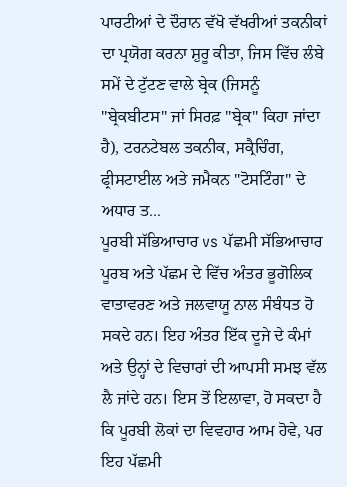ਪਾਰਟੀਆਂ ਦੇ ਦੌਰਾਨ ਵੱਖੋ ਵੱਖਰੀਆਂ ਤਕਨੀਕਾਂ ਦਾ ਪ੍ਰਯੋਗ ਕਰਨਾ ਸ਼ੁਰੂ ਕੀਤਾ, ਜਿਸ ਵਿੱਚ ਲੰਬੇ ਸਮੇਂ ਦੇ ਟੁੱਟਣ ਵਾਲੇ ਬ੍ਰੇਕ (ਜਿਸਨੂੰ "ਬ੍ਰੇਕਬੀਟਸ" ਜਾਂ ਸਿਰਫ਼ "ਬ੍ਰੇਕ" ਕਿਹਾ ਜਾਂਦਾ ਹੈ), ਟਰਨਟੇਬਲ ਤਕਨੀਕ, ਸਕ੍ਰੈਚਿੰਗ, ਫ੍ਰੀਸਟਾਈਲ ਅਤੇ ਜਮੈਕਨ "ਟੋਸਟਿੰਗ" ਦੇ ਅਧਾਰ ਤ...
ਪੂਰਬੀ ਸੱਭਿਆਚਾਰ vs ਪੱਛਮੀ ਸੱਭਿਆਚਾਰ
ਪੂਰਬ ਅਤੇ ਪੱਛਮ ਦੇ ਵਿੱਚ ਅੰਤਰ ਭੂਗੋਲਿਕ ਵਾਤਾਵਰਣ ਅਤੇ ਜਲਵਾਯੂ ਨਾਲ ਸੰਬੰਧਤ ਹੋ ਸਕਦੇ ਹਨ। ਇਹ ਅੰਤਰ ਇੱਕ ਦੂਜੇ ਦੇ ਕੰਮਾਂ ਅਤੇ ਉਨ੍ਹਾਂ ਦੇ ਵਿਚਾਰਾਂ ਦੀ ਆਪਸੀ ਸਮਝ ਵੱਲ ਲੈ ਜਾਂਦੇ ਹਨ। ਇਸ ਤੋਂ ਇਲਾਵਾ, ਹੋ ਸਕਦਾ ਹੈ ਕਿ ਪੂਰਬੀ ਲੋਕਾਂ ਦਾ ਵਿਵਹਾਰ ਆਮ ਹੋਵੇ, ਪਰ ਇਹ ਪੱਛਮੀ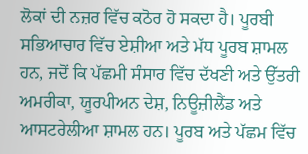ਲੋਕਾਂ ਦੀ ਨਜ਼ਰ ਵਿੱਚ ਕਠੋਰ ਹੋ ਸਕਦਾ ਹੈ। ਪੂਰਬੀ ਸਭਿਆਚਾਰ ਵਿੱਚ ਏਸ਼ੀਆ ਅਤੇ ਮੱਧ ਪੂਰਬ ਸ਼ਾਮਲ ਹਨ, ਜਦੋਂ ਕਿ ਪੱਛਮੀ ਸੰਸਾਰ ਵਿੱਚ ਦੱਖਣੀ ਅਤੇ ਉੱਤਰੀ ਅਮਰੀਕਾ, ਯੂਰਪੀਅਨ ਦੇਸ਼, ਨਿਊਜ਼ੀਲੈਂਡ ਅਤੇ ਆਸਟਰੇਲੀਆ ਸ਼ਾਮਲ ਹਨ। ਪੂਰਬ ਅਤੇ ਪੱਛਮ ਵਿੱਚ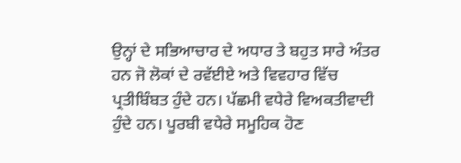ਉਨ੍ਹਾਂ ਦੇ ਸਭਿਆਚਾਰ ਦੇ ਅਧਾਰ ਤੇ ਬਹੁਤ ਸਾਰੇ ਅੰਤਰ ਹਨ ਜੋ ਲੋਕਾਂ ਦੇ ਰਵੱਈਏ ਅਤੇ ਵਿਵਹਾਰ ਵਿੱਚ ਪ੍ਰਤੀਬਿੰਬਤ ਹੁੰਦੇ ਹਨ। ਪੱਛਮੀ ਵਧੇਰੇ ਵਿਅਕਤੀਵਾਦੀ ਹੁੰਦੇ ਹਨ। ਪੂਰਬੀ ਵਧੇਰੇ ਸਮੂਹਿਕ ਹੋਣ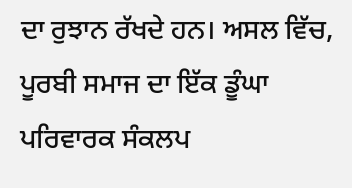ਦਾ ਰੁਝਾਨ ਰੱਖਦੇ ਹਨ। ਅਸਲ ਵਿੱਚ, ਪੂਰਬੀ ਸਮਾਜ ਦਾ ਇੱਕ ਡੂੰਘਾ ਪਰਿਵਾਰਕ ਸੰਕਲਪ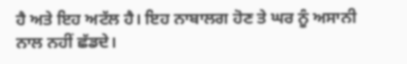ਹੈ ਅਤੇ ਇਹ ਅਟੱਲ ਹੈ। ਇਹ ਨਾਬਾਲਗ ਹੋਣ ਤੇ ਘਰ ਨੂੰ ਅਸਾਨੀ ਨਾਲ ਨਹੀਂ ਛੱਡਦੇ।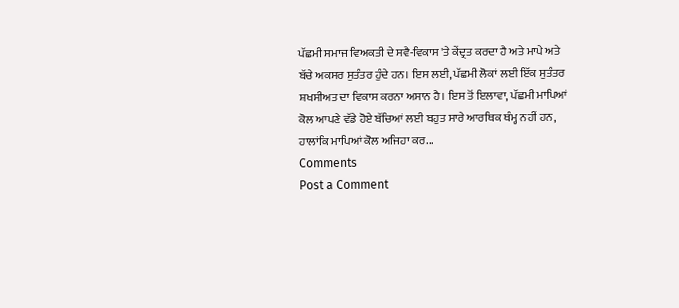ਪੱਛਮੀ ਸਮਾਜ ਵਿਅਕਤੀ ਦੇ ਸਵੈ-ਵਿਕਾਸ 'ਤੇ ਕੇਂਦ੍ਰਤ ਕਰਦਾ ਹੈ ਅਤੇ ਮਾਪੇ ਅਤੇ ਬੱਚੇ ਅਕਸਰ ਸੁਤੰਤਰ ਹੁੰਦੇ ਹਨ। ਇਸ ਲਈ, ਪੱਛਮੀ ਲੋਕਾਂ ਲਈ ਇੱਕ ਸੁਤੰਤਰ ਸ਼ਖਸੀਅਤ ਦਾ ਵਿਕਾਸ ਕਰਨਾ ਅਸਾਨ ਹੈ। ਇਸ ਤੋਂ ਇਲਾਵਾ, ਪੱਛਮੀ ਮਾਪਿਆਂ ਕੋਲ ਆਪਣੇ ਵੱਡੇ ਹੋਏ ਬੱਚਿਆਂ ਲਈ ਬਹੁਤ ਸਾਰੇ ਆਰਥਿਕ ਥੰਮ੍ਹ ਨਹੀਂ ਹਨ, ਹਾਲਾਂਕਿ ਮਾਪਿਆਂ ਕੋਲ ਅਜਿਹਾ ਕਰ...
Comments
Post a Comment